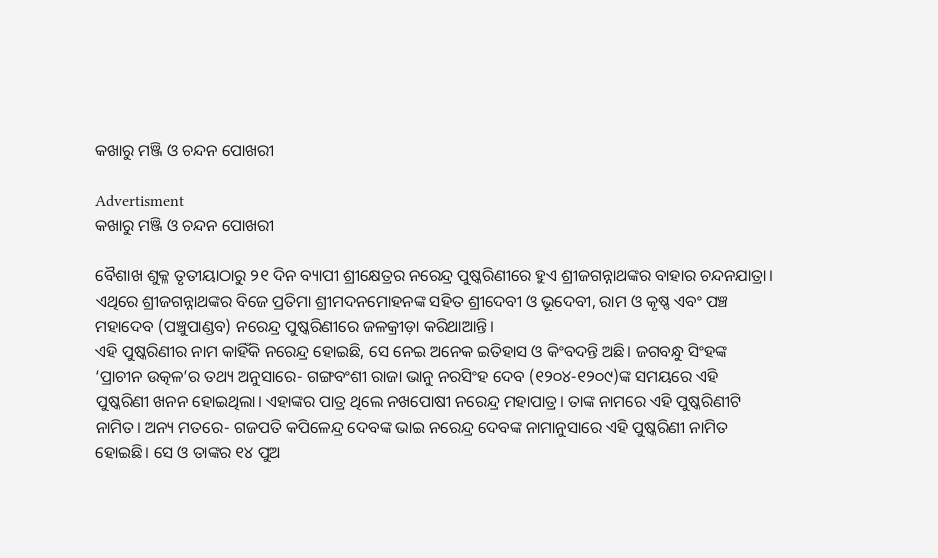କଖାରୁ ମଞ୍ଜି ଓ ଚନ୍ଦନ ପୋଖରୀ

Advertisment
କଖାରୁ ମଞ୍ଜି ଓ ଚନ୍ଦନ ପୋଖରୀ

ବୈଶାଖ ଶୁକ୍ଳ ତୃତୀୟାଠାରୁ ୨୧ ଦିନ ବ୍ୟାପୀ ଶ୍ରୀକ୍ଷେତ୍ରର ନରେନ୍ଦ୍ର ପୁଷ୍କରିଣୀରେ ହୁଏ ଶ୍ରୀଜଗନ୍ନାଥଙ୍କର ବାହାର ଚନ୍ଦନଯାତ୍ରା। ଏଥିରେ ଶ୍ରୀଜଗନ୍ନାଥଙ୍କର ବିଜେ ପ୍ରତିମା ଶ୍ରୀମଦନମୋହନଙ୍କ ସହିତ ଶ୍ରୀଦେବୀ ଓ ଭୂଦେବୀ, ରାମ ଓ କୃଷ୍ଣ ଏବଂ ପଞ୍ଚ ମହାଦେବ (ପଞ୍ଚୁପାଣ୍ଡବ) ନରେନ୍ଦ୍ର ପୁଷ୍କରିଣୀରେ ଜଳକ୍ରୀଡ଼ା କରିଥାଆନ୍ତି।
ଏହି ପୁଷ୍କରିଣୀର ନାମ କାହିଁକି ନରେନ୍ଦ୍ର ହୋଇଛି, ସେ ନେଇ ଅନେକ ଇତିହାସ ଓ କିଂବଦନ୍ତି ଅଛି। ଜଗବନ୍ଧୁ ସିଂହଙ୍କ ‘ପ୍ରାଚୀନ ଉତ୍କଳ’ର ତଥ୍ୟ ଅନୁସାରେ- ଗଙ୍ଗବଂଶୀ ରାଜା ଭାନୁ ନରସିଂହ ଦେବ (୧୨୦୪-୧୨୦୯)ଙ୍କ ସମୟରେ ଏହି ପୁଷ୍କରିଣୀ ଖନନ ହୋଇଥିଲା। ଏହାଙ୍କର ପାତ୍ର ଥିଲେ ନଖପୋଷୀ ନରେନ୍ଦ୍ର ମହାପାତ୍ର। ତାଙ୍କ ନାମରେ ଏହି ପୁଷ୍କରିଣୀଟି ନାମିତ। ଅନ୍ୟ ମତରେ- ଗଜପତି କପିଳେନ୍ଦ୍ର ଦେବଙ୍କ ଭାଇ ନରେନ୍ଦ୍ର ଦେବଙ୍କ ନାମାନୁସାରେ ଏହି ପୁଷ୍କରିଣୀ ନାମିତ ହୋଇଛି। ସେ ଓ ତାଙ୍କର ୧୪ ପୁଅ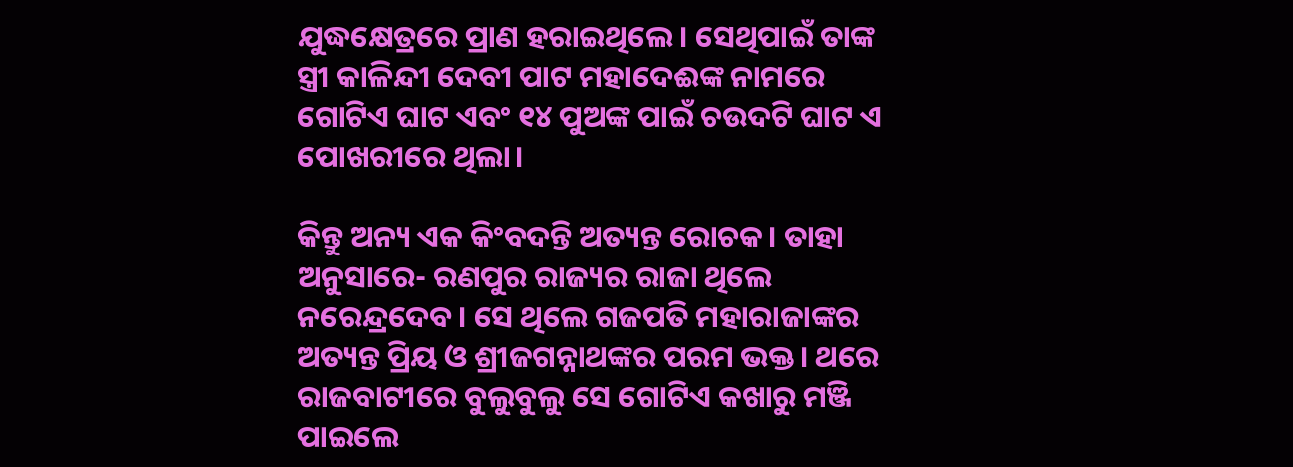ଯୁଦ୍ଧକ୍ଷେତ୍ରରେ ପ୍ରାଣ ହରାଇଥିଲେ। ସେଥିପାଇଁ ତାଙ୍କ ସ୍ତ୍ରୀ କାଳିନ୍ଦୀ ଦେବୀ ପାଟ ମହାଦେଈଙ୍କ ନାମରେ ଗୋଟିଏ ଘାଟ ଏବଂ ୧୪ ପୁଅଙ୍କ ପାଇଁ ଚଉଦଟି ଘାଟ ଏ ପୋଖରୀରେ ଥିଲା।

କିନ୍ତୁ ଅନ୍ୟ ଏକ କିଂବଦନ୍ତି ଅତ୍ୟନ୍ତ ରୋଚକ। ତାହା ଅନୁସାରେ- ରଣପୁର ରାଜ୍ୟର ରାଜା ଥିଲେ ନରେନ୍ଦ୍ରଦେବ। ସେ ଥିଲେ ଗଜପତି ମହାରାଜାଙ୍କର ଅତ୍ୟନ୍ତ ପ୍ରିୟ ଓ ଶ୍ରୀଜଗନ୍ନାଥଙ୍କର ପରମ ଭକ୍ତ। ଥରେ ରାଜବାଟୀରେ ବୁଲୁବୁଲୁ ସେ ଗୋଟିଏ କଖାରୁ ମଞ୍ଜି ପାଇଲେ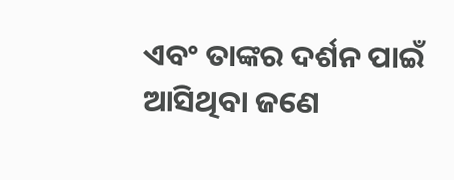ଏବଂ ତାଙ୍କର ଦର୍ଶନ ପାଇଁ ଆସିଥିବା ଜଣେ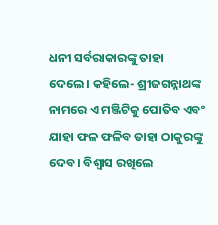ଧନୀ ସର୍ବରାକାରଙ୍କୁ ତାହା ଦେଲେ। କହିଲେ- ଶ୍ରୀଜଗନ୍ନାଥଙ୍କ ନାମରେ ଏ ମଞ୍ଜିଟିକୁ ପୋତିବ ଏବଂ ଯାହା ଫଳ ଫଳିବ ତାହା ଠାକୁରଙ୍କୁ ଦେବ। ବିଶ୍ୱାସ ରଖିଲେ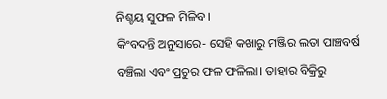ନିଶ୍ଚୟ ସୁଫଳ ମିଳିବ।
କିଂବଦନ୍ତି ଅନୁସାରେ- ସେହି କଖାରୁ ମଞ୍ଜିର ଲତା ପାଞ୍ଚବର୍ଷ ବଞ୍ଚିଲା ଏବଂ ପ୍ରଚୁର ଫଳ ଫଳିଲା। ତାହାର ବିକ୍ରିରୁ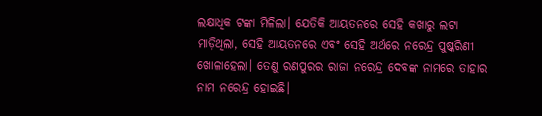ଲକ୍ଷାଧିକ ଟଙ୍କା ମିଳିଲା। ଯେତିକି ଆୟତନରେ ସେହି କଖାରୁ ଲଟା ମାଡ଼ିଥିଲା, ସେହି ଆୟତନରେ ଏବଂ ସେହି ଅର୍ଥରେ ନରେନ୍ଦ୍ର ପୁଷ୍କରିଣୀ ଖୋଳାହେଲା। ତେଣୁ ରଣପୁରର ରାଜା ନରେନ୍ଦ୍ର ଦେବଙ୍କ ନାମରେ ତାହାର ନାମ ନରେନ୍ଦ୍ର ହୋଇଛି।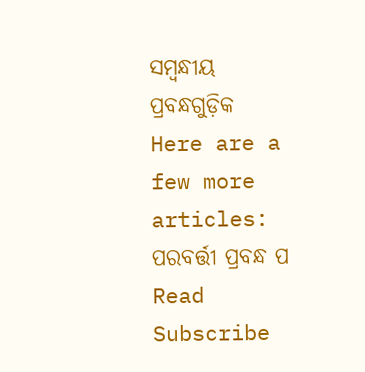ସମ୍ବନ୍ଧୀୟ ପ୍ରବନ୍ଧଗୁଡ଼ିକ
Here are a few more articles:
ପରବର୍ତ୍ତୀ ପ୍ରବନ୍ଧ ପ Read
Subscribe